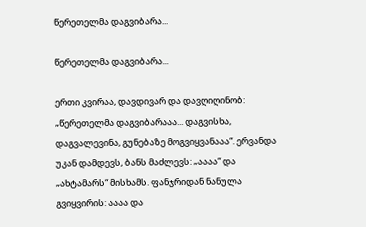წერეთელმა დაგვიბარა...

წერეთელმა დაგვიბარა...

ერთი კვირაა, დავდივარ და დავღიღინობ: „წერეთელმა დაგვიბარააა... დაგვისხა, დაგვალევინა, გუნებაზე მოგვიყვანააა“. ერვანდა უკან დამდევს, ბანს მაძლევს: „აააა“ და „ახტამარს“ მისხამს. ფანჯრიდან ნანულა გვიყვირის: აააა და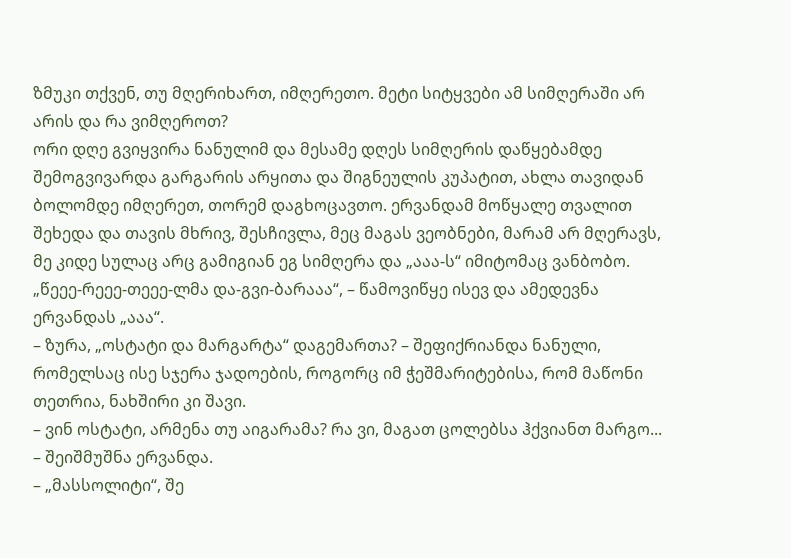ზმუკი თქვენ, თუ მღერიხართ, იმღერეთო. მეტი სიტყვები ამ სიმღერაში არ არის და რა ვიმღეროთ?
ორი დღე გვიყვირა ნანულიმ და მესამე დღეს სიმღერის დაწყებამდე შემოგვივარდა გარგარის არყითა და შიგნეულის კუპატით, ახლა თავიდან ბოლომდე იმღერეთ, თორემ დაგხოცავთო. ერვანდამ მოწყალე თვალით შეხედა და თავის მხრივ, შესჩივლა, მეც მაგას ვეობნები, მარამ არ მღერავს, მე კიდე სულაც არც გამიგიან ეგ სიმღერა და „ააა-ს“ იმიტომაც ვანბობო.
„წეეე-რეეე-თეეე-ლმა და-გვი-ბარააა“, – წამოვიწყე ისევ და ამედევნა ერვანდას „ააა“.
– ზურა, „ოსტატი და მარგარტა“ დაგემართა? – შეფიქრიანდა ნანული, რომელსაც ისე სჯერა ჯადოების, როგორც იმ ჭეშმარიტებისა, რომ მაწონი თეთრია, ნახშირი კი შავი.
– ვინ ოსტატი, არმენა თუ აიგარამა? რა ვი, მაგათ ცოლებსა ჰქვიანთ მარგო... – შეიშმუშნა ერვანდა.
– „მასსოლიტი“, შე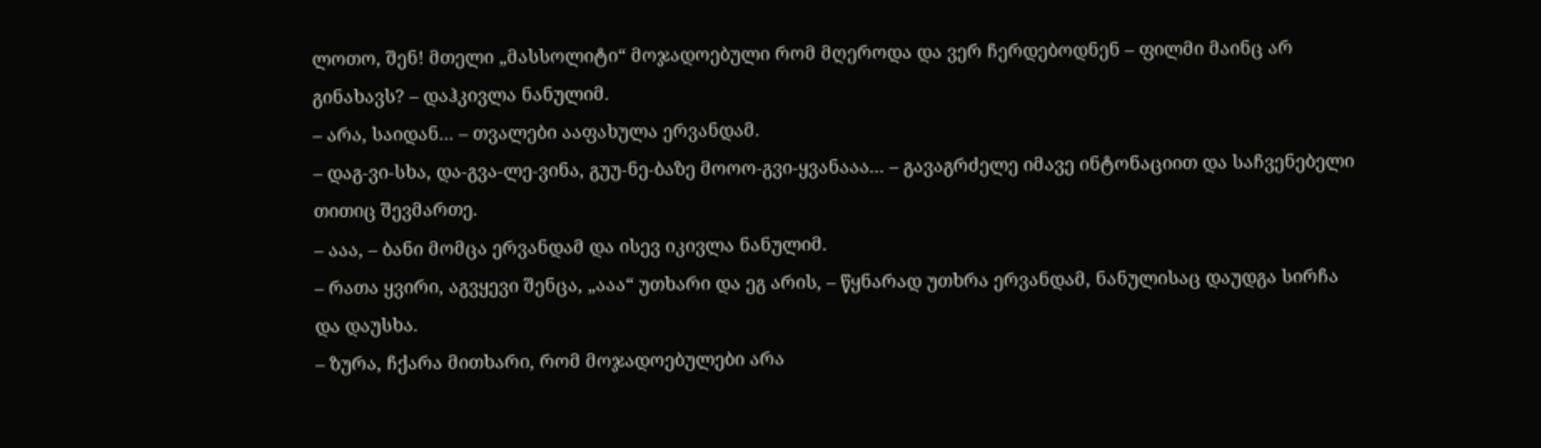ლოთო, შენ! მთელი „მასსოლიტი“ მოჯადოებული რომ მღეროდა და ვერ ჩერდებოდნენ – ფილმი მაინც არ გინახავს? – დაჰკივლა ნანულიმ.
– არა, საიდან... – თვალები ააფახულა ერვანდამ.
– დაგ-ვი-სხა, და-გვა-ლე-ვინა, გუუ-ნე-ბაზე მოოო-გვი-ყვანააა... – გავაგრძელე იმავე ინტონაციით და საჩვენებელი თითიც შევმართე.
– ააა, – ბანი მომცა ერვანდამ და ისევ იკივლა ნანულიმ.
– რათა ყვირი, აგვყევი შენცა, „ააა“ უთხარი და ეგ არის, – წყნარად უთხრა ერვანდამ, ნანულისაც დაუდგა სირჩა და დაუსხა.
– ზურა, ჩქარა მითხარი, რომ მოჯადოებულები არა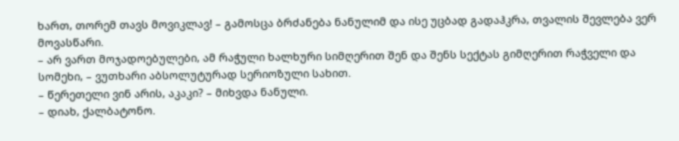ხართ, თორემ თავს მოვიკლავ! – გამოსცა ბრძანება ნანულიმ და ისე უცბად გადაჰკრა, თვალის შევლება ვერ მოვასწარი.
– არ ვართ მოჯადოებულები, ამ რაჭული ხალხური სიმღერით შენ და შენს სექტას გიმღერით რაჭველი და სომეხი, – ვუთხარი აბსოლუტურად სერიოზული სახით.
– წერეთელი ვინ არის, აკაკი? – მიხვდა ნანული.
– დიახ, ქალბატონო.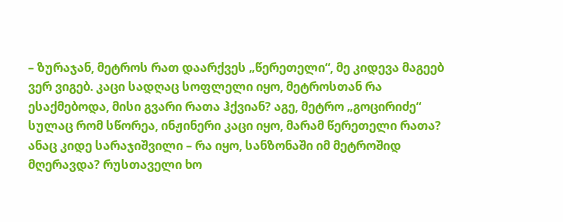– ზურაჯან, მეტროს რათ დაარქვეს „წერეთელი“, მე კიდევა მაგეებ ვერ ვიგებ. კაცი სადღაც სოფლელი იყო, მეტროსთან რა ესაქმებოდა, მისი გვარი რათა ჰქვიან? აგე, მეტრო „გოცირიძე“ სულაც რომ სწორეა, ინჟინერი კაცი იყო, მარამ წერეთელი რათა? ანაც კიდე სარაჯიშვილი – რა იყო, სანზონაში იმ მეტროშიდ მღერავდა? რუსთაველი ხო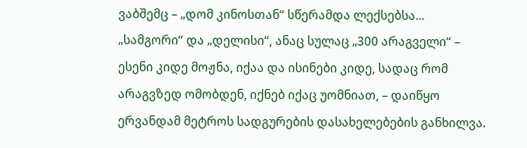ვაბშემც – „დომ კინოსთან“ სწერამდა ლექსებსა... „სამგორი“ და „დელისი“, ანაც სულაც „300 არაგველი“ – ესენი კიდე მოჟნა, იქაა და ისინები კიდე, სადაც რომ არაგვზედ ომობდენ, იქნებ იქაც უომნიათ, – დაიწყო ერვანდამ მეტროს სადგურების დასახელებების განხილვა.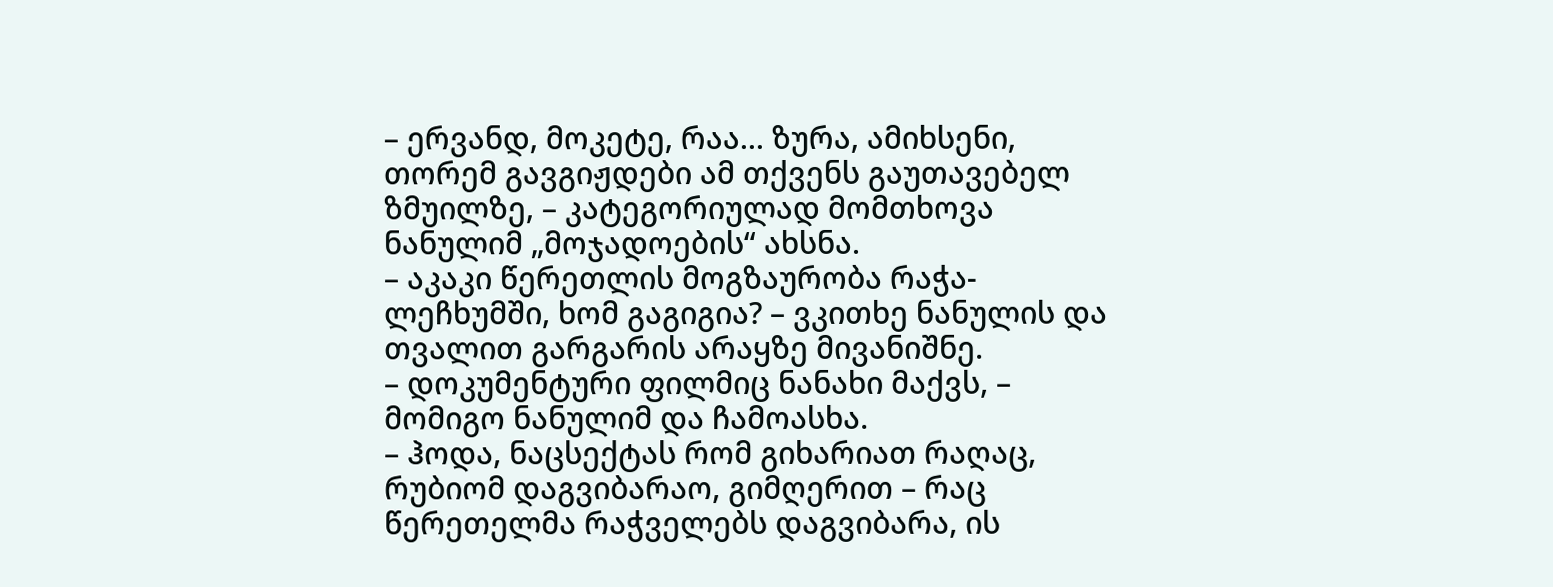– ერვანდ, მოკეტე, რაა... ზურა, ამიხსენი, თორემ გავგიჟდები ამ თქვენს გაუთავებელ ზმუილზე, – კატეგორიულად მომთხოვა ნანულიმ „მოჯადოების“ ახსნა.
– აკაკი წერეთლის მოგზაურობა რაჭა-ლეჩხუმში, ხომ გაგიგია? – ვკითხე ნანულის და თვალით გარგარის არაყზე მივანიშნე.
– დოკუმენტური ფილმიც ნანახი მაქვს, – მომიგო ნანულიმ და ჩამოასხა.
– ჰოდა, ნაცსექტას რომ გიხარიათ რაღაც, რუბიომ დაგვიბარაო, გიმღერით – რაც წერეთელმა რაჭველებს დაგვიბარა, ის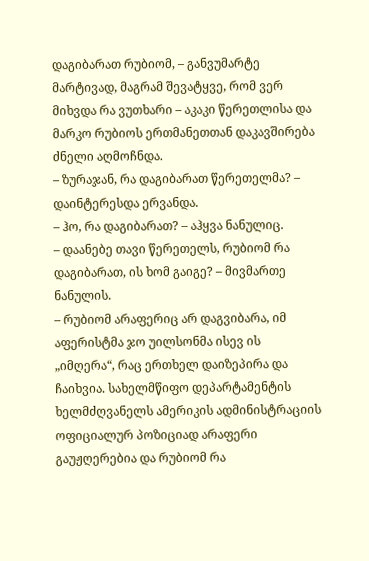დაგიბარათ რუბიომ, – განვუმარტე მარტივად, მაგრამ შევატყვე, რომ ვერ მიხვდა რა ვუთხარი – აკაკი წერეთლისა და მარკო რუბიოს ერთმანეთთან დაკავშირება ძნელი აღმოჩნდა.
– ზურაჯან, რა დაგიბარათ წერეთელმა? – დაინტერესდა ერვანდა.
– ჰო, რა დაგიბარათ? – აჰყვა ნანულიც.
– დაანებე თავი წერეთელს, რუბიომ რა დაგიბარათ, ის ხომ გაიგე? – მივმართე ნანულის.
– რუბიომ არაფერიც არ დაგვიბარა, იმ აფერისტმა ჯო უილსონმა ისევ ის „იმღერა“, რაც ერთხელ დაიზეპირა და ჩაიხვია. სახელმწიფო დეპარტამენტის ხელმძღვანელს ამერიკის ადმინისტრაციის ოფიციალურ პოზიციად არაფერი გაუჟღერებია და რუბიომ რა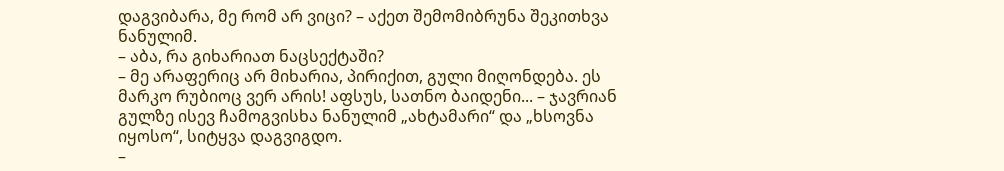დაგვიბარა, მე რომ არ ვიცი? – აქეთ შემომიბრუნა შეკითხვა ნანულიმ.
– აბა, რა გიხარიათ ნაცსექტაში?
– მე არაფერიც არ მიხარია, პირიქით, გული მიღონდება. ეს მარკო რუბიოც ვერ არის! აფსუს, სათნო ბაიდენი... – ჯავრიან გულზე ისევ ჩამოგვისხა ნანულიმ „ახტამარი“ და „ხსოვნა იყოსო“, სიტყვა დაგვიგდო.
–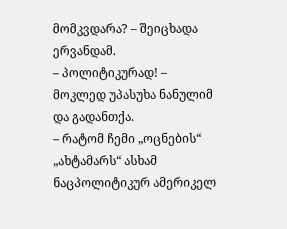მომკვდარა? – შეიცხადა ერვანდამ.
– პოლიტიკურად! – მოკლედ უპასუხა ნანულიმ და გადანთქა.
– რატომ ჩემი „ოცნების“ „ახტამარს“ ასხამ ნაცპოლიტიკურ ამერიკელ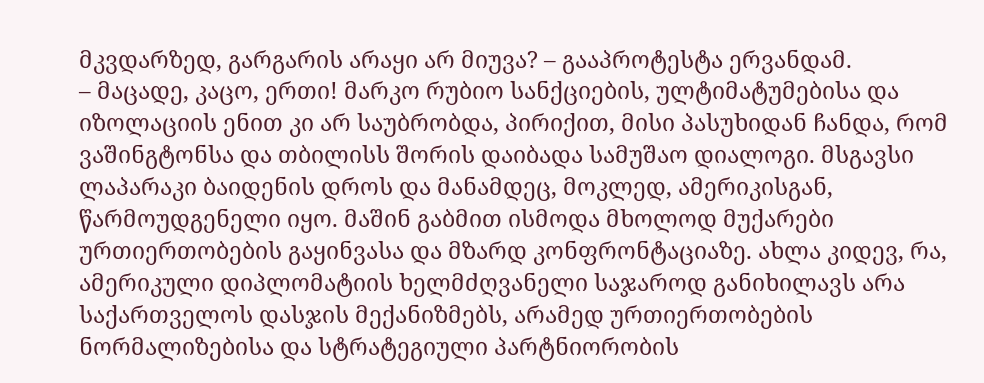მკვდარზედ, გარგარის არაყი არ მიუვა? – გააპროტესტა ერვანდამ.
– მაცადე, კაცო, ერთი! მარკო რუბიო სანქციების, ულტიმატუმებისა და იზოლაციის ენით კი არ საუბრობდა, პირიქით, მისი პასუხიდან ჩანდა, რომ ვაშინგტონსა და თბილისს შორის დაიბადა სამუშაო დიალოგი. მსგავსი ლაპარაკი ბაიდენის დროს და მანამდეც, მოკლედ, ამერიკისგან, წარმოუდგენელი იყო. მაშინ გაბმით ისმოდა მხოლოდ მუქარები ურთიერთობების გაყინვასა და მზარდ კონფრონტაციაზე. ახლა კიდევ, რა, ამერიკული დიპლომატიის ხელმძღვანელი საჯაროდ განიხილავს არა საქართველოს დასჯის მექანიზმებს, არამედ ურთიერთობების ნორმალიზებისა და სტრატეგიული პარტნიორობის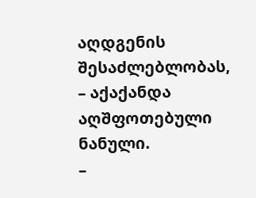აღდგენის შესაძლებლობას, – აქაქანდა აღშფოთებული ნანული.
–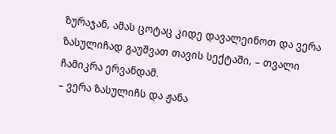ზურაჯან, ამას ცოტაც კიდე დავალეინოთ და ვერა ზასულიჩად გაუშვათ თავის სექტაში, – თვალი ჩამიკრა ერვანდამ.
– ვერა ზასულიჩს და ჟანა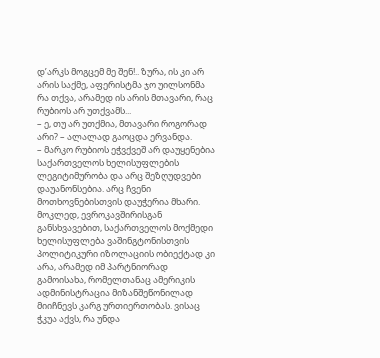დ’არკს მოგცემ მე შენ!.. ზურა, ის კი არ არის საქმე, აფერისტმა ჯო უილსონმა რა თქვა, არამედ ის არის მთავარი, რაც რუბიოს არ უთქვამს...
– ე, თუ არ უთქმია, მთავარი როგორად არი? – ალალად გაოცდა ერვანდა.
– მარკო რუბიოს ეჭვქვეშ არ დაუყენებია საქართველოს ხელისუფლების ლეგიტიმურობა და არც შეზღუდვები დაუანონსებია. არც ჩვენი მოთხოვნებისთვის დაუჭერია მხარი. მოკლედ, ევროკავშირისგან განსხვავებით, საქართველოს მოქმედი ხელისუფლება ვაშინგტონისთვის პოლიტიკური იზოლაციის ობიექტად კი არა, არამედ იმ პარტნიორად გამოისახა, რომელთანაც ამერიკის ადმინისტრაცია მიზანშეწონილად მიიჩნევს კარგ ურთიერთობას. ვისაც ჭკუა აქვს, რა უნდა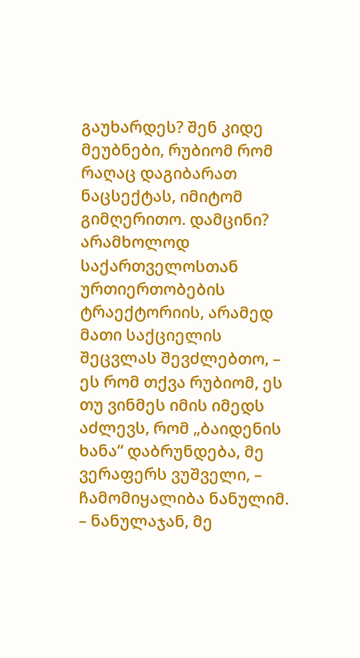გაუხარდეს? შენ კიდე მეუბნები, რუბიომ რომ რაღაც დაგიბარათ ნაცსექტას, იმიტომ გიმღერითო. დამცინი? არამხოლოდ საქართველოსთან ურთიერთობების ტრაექტორიის, არამედ მათი საქციელის შეცვლას შევძლებთო, – ეს რომ თქვა რუბიომ, ეს თუ ვინმეს იმის იმედს აძლევს, რომ „ბაიდენის ხანა“ დაბრუნდება, მე ვერაფერს ვუშველი, – ჩამომიყალიბა ნანულიმ.
– ნანულაჯან, მე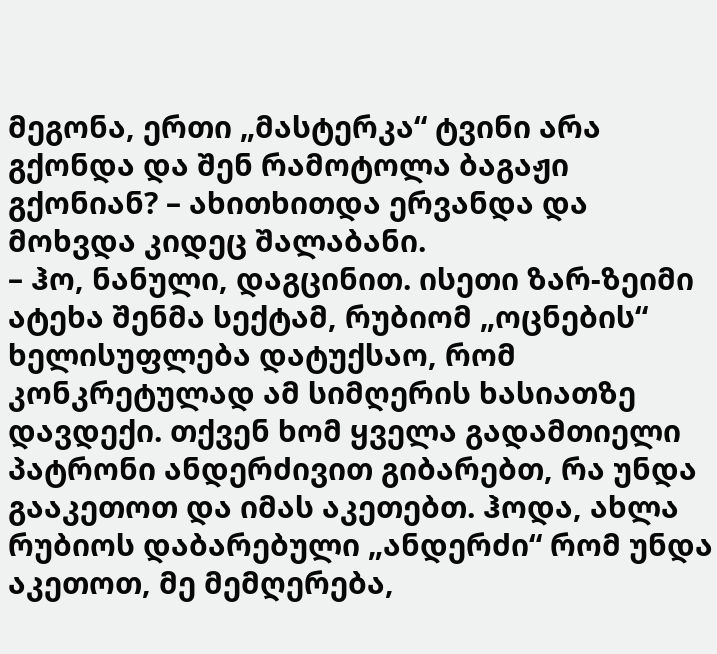მეგონა, ერთი „მასტერკა“ ტვინი არა გქონდა და შენ რამოტოლა ბაგაჟი გქონიან? – ახითხითდა ერვანდა და მოხვდა კიდეც შალაბანი.
– ჰო, ნანული, დაგცინით. ისეთი ზარ-ზეიმი ატეხა შენმა სექტამ, რუბიომ „ოცნების“ ხელისუფლება დატუქსაო, რომ კონკრეტულად ამ სიმღერის ხასიათზე დავდექი. თქვენ ხომ ყველა გადამთიელი პატრონი ანდერძივით გიბარებთ, რა უნდა გააკეთოთ და იმას აკეთებთ. ჰოდა, ახლა რუბიოს დაბარებული „ანდერძი“ რომ უნდა აკეთოთ, მე მემღერება,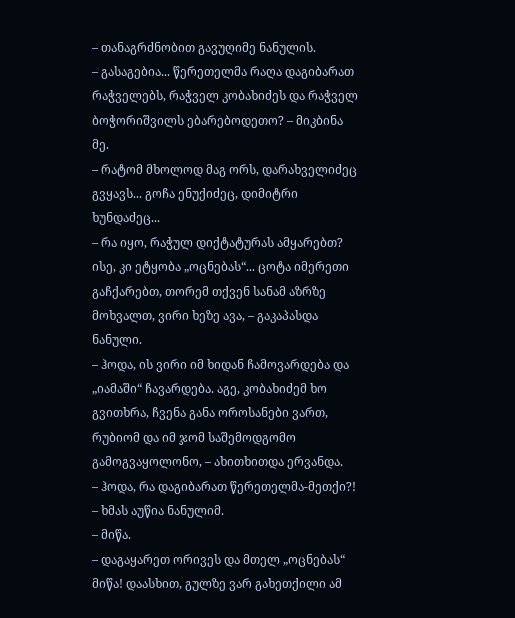– თანაგრძნობით გავუღიმე ნანულის.
– გასაგებია... წერეთელმა რაღა დაგიბარათ რაჭველებს, რაჭველ კობახიძეს და რაჭველ ბოჭორიშვილს ებარებოდეთო? – მიკბინა მე.
– რატომ მხოლოდ მაგ ორს, დარახველიძეც გვყავს... გოჩა ენუქიძეც, დიმიტრი ხუნდაძეც...
– რა იყო, რაჭულ დიქტატურას ამყარებთ? ისე, კი ეტყობა „ოცნებას“... ცოტა იმერეთი გაჩქარებთ, თორემ თქვენ სანამ აზრზე მოხვალთ, ვირი ხეზე ავა, – გაკაპასდა ნანული.
– ჰოდა, ის ვირი იმ ხიდან ჩამოვარდება და „იამაში“ ჩავარდება. აგე, კობახიძემ ხო გვითხრა, ჩვენა განა ოროსანები ვართ, რუბიომ და იმ ჯომ საშემოდგომო გამოგვაყოლონო, – ახითხითდა ერვანდა.
– ჰოდა, რა დაგიბარათ წერეთელმა-მეთქი?! – ხმას აუწია ნანულიმ.
– მიწა.
– დაგაყარეთ ორივეს და მთელ „ოცნებას“ მიწა! დაასხით, გულზე ვარ გახეთქილი ამ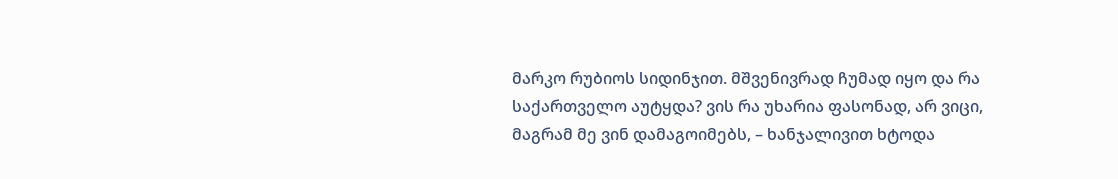მარკო რუბიოს სიდინჯით. მშვენივრად ჩუმად იყო და რა საქართველო აუტყდა? ვის რა უხარია ფასონად, არ ვიცი, მაგრამ მე ვინ დამაგოიმებს, – ხანჯალივით ხტოდა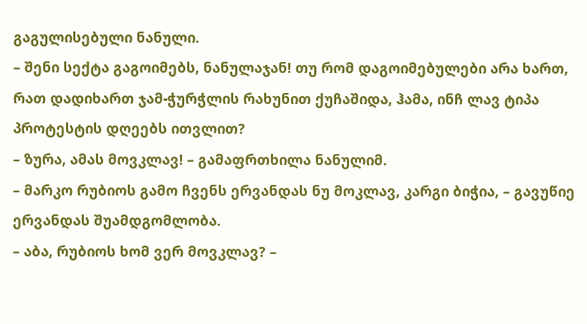გაგულისებული ნანული.
– შენი სექტა გაგოიმებს, ნანულაჯან! თუ რომ დაგოიმებულები არა ხართ, რათ დადიხართ ჯამ-ჭურჭლის რახუნით ქუჩაშიდა, ჰამა, ინჩ ლავ ტიპა პროტესტის დღეებს ითვლით?
– ზურა, ამას მოვკლავ! – გამაფრთხილა ნანულიმ.
– მარკო რუბიოს გამო ჩვენს ერვანდას ნუ მოკლავ, კარგი ბიჭია, – გავუწიე ერვანდას შუამდგომლობა.
– აბა, რუბიოს ხომ ვერ მოვკლავ? –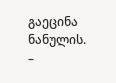გაეცინა ნანულის.
–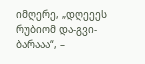იმღერე, „დღეეეს რუბიომ და-გვი-ბარააა“, –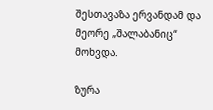შესთავაზა ერვანდამ და მეორე „შალაბანიც“ მოხვდა.

ზურა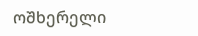ოშხერელი